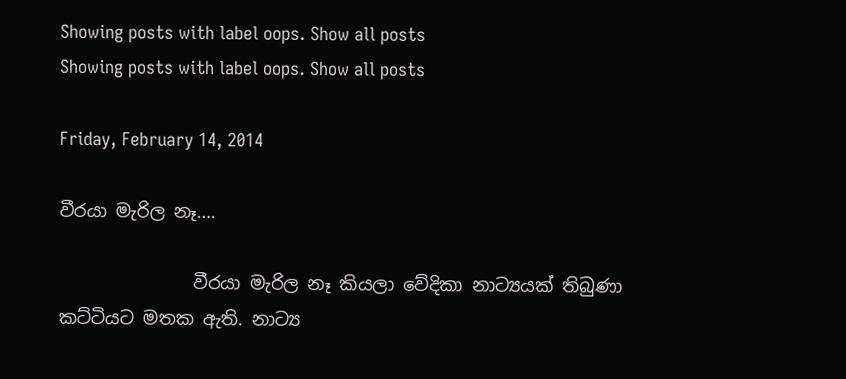Showing posts with label oops. Show all posts
Showing posts with label oops. Show all posts

Friday, February 14, 2014

වීරයා මැරිල නෑ….

               වීරයා මැරිල නෑ කියලා වේදිකා නාට්‍යයක් තිබුණා කට්ටියට මතක ඇති. නාට්‍ය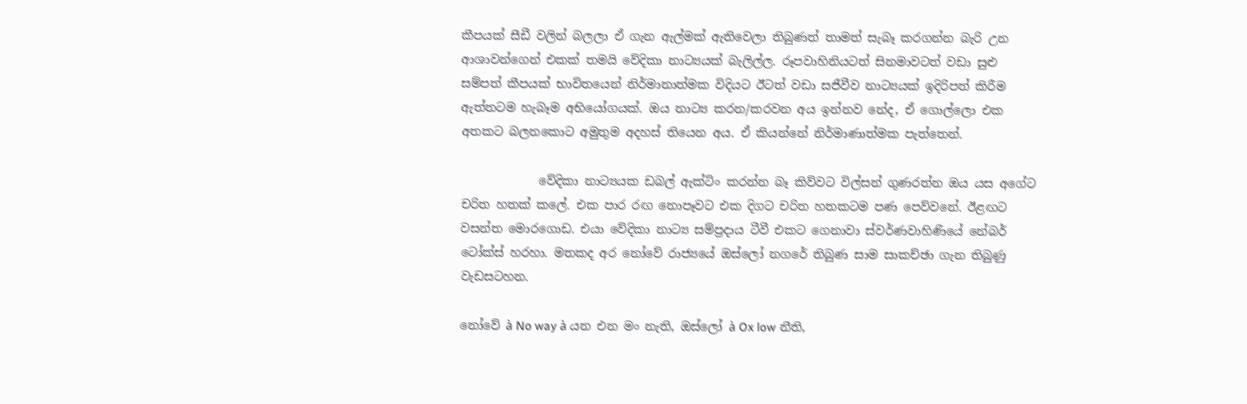කීපයක් සීඩී වලින් බලලා ඒ ගැන ඇල්මක් ඇතිවෙලා තිබුණත් තාමත් සැබෑ කරගන්න බැරි උන ආශාවන්ගෙන් එකක් තමයි වේදිකා නාට්‍යයක් බැලිල්ල. රූපවාහිනියටත් සිනමාවටත් වඩා සුළු සම්පත් කීපයක් භාවිතයෙන් නිර්මානාත්මක විදියට ඊටත් වඩා සජීවීව නාට්‍යයක් ඉදිරිපත් කිරීම ඇත්තටම හැබෑම අභියෝගයක්. ඔය නාට්‍ය කරන/කරවන අය ඉන්නව නේද, ඒ ගොල්ලො එක අතකට බලනකොට අමුතුම අදහස් තියෙන අය. ඒ කියන්නේ නිර්මාණාත්මක පැත්තෙන්.

             වේදිකා නාට්‍යයක ඩබල් ඇක්ටිං කරන්න බෑ කිව්වට විල්සන් ගුණරත්න ඔය යස අගේට චරිත හතක් කලේ. එක පාර රඟ නොපෑවට එක දිගට චරිත හතකටම පණ පෙව්වනේ. ඊළඟට වසන්ත මොරගොඩ. එයා වේදිකා නාට්‍ය සම්ප්‍රදාය ටීවී එකට ගෙනාවා ස්වර්ණවාහිණියේ නේබර් ටෝක්ස් හරහා. මතකද අර නෝවේ රාජ්‍යයේ ඔස්ලෝ නගරේ තිබුණ සාම සාකච්ඡා ගැන තිබුණු වැඩසටහන.

නෝවේ à No way à යන එන මං නැති, ඔස්ලෝ à Ox low නීති,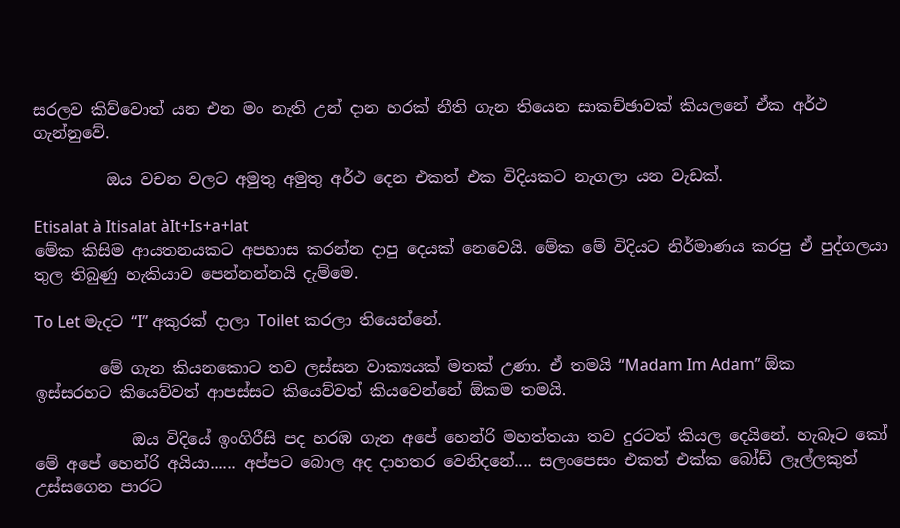සරලව කිව්වොත් යන එන මං නැති උන් දාන හරක් නීති ගැන තියෙන සාකච්ඡාවක් කියලනේ ඒක අර්ථ ගැන්නුවේ.

         ඔය වචන වලට අමුතු අමුතු අර්ථ දෙන එකත් එක විදියකට නැගලා යන වැඩක්.

Etisalat à Itisalat àIt+Is+a+lat
මේක කිසිම ආයතනයකට අපහාස කරන්න දාපු දෙයක් නෙවෙයි. මේක මේ විදියට නිර්මාණය කරපු ඒ පුද්ගලයා තුල තිබුණු හැකියාව පෙන්නන්නයි දැම්මෙ.

To Let මැදට “I” අකුරක් දාලා Toilet කරලා තියෙන්නේ.

        මේ ගැන කියනකොට තව ලස්සන වාක්‍යයක් මතක් උණා. ඒ තමයි “Madam Im Adam” ඕක ඉස්සරහට කියෙව්වත් ආපස්සට කියෙව්වත් කියවෙන්නේ ඕකම තමයි.

            ඔය විදියේ ඉංගිරීසි පද හරඹ ගැන අපේ හෙන්රි මහත්තයා තව දුරටත් කියල දෙයිනේ. හැබෑට කෝ මේ අපේ හෙන්රි අයියා...... අප්පට බොල අද දාහතර වෙනිදනේ.... සලංපෙසං එකත් එක්ක බෝඩ් ලෑල්ලකුත් උස්සගෙන පාරට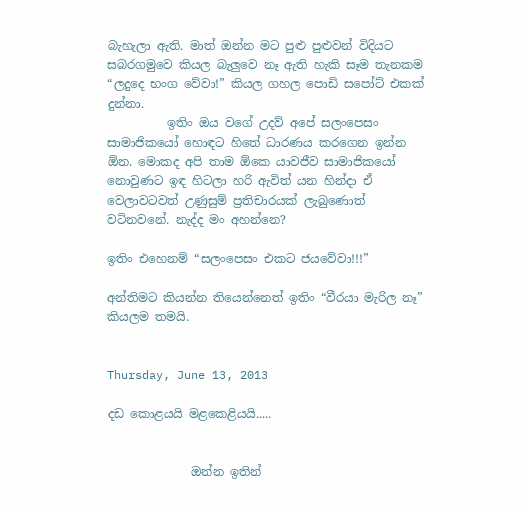බැහැලා ඇති. මාත් ඔන්න මට පුළු පුළුවන් විදියට සබරගමුවෙ කියල බැලුවෙ නෑ ඇති හැකි සෑම තැනකම “ලදුදෙ භංග වේවා!” කියල ගහල පොඩි සපෝට් එකක් දුන්නා.
          ඉතිං ඔය වගේ උදව් අපේ සලංපෙසං සාමාජිකයෝ හොඳට හිතේ ධාරණය කරගෙන ඉන්න ඕන. මොකද අපි තාම ඕකෙ යාවජීව සාමාජිකයෝ නොවුණට ඉඳ හිටලා හරි ඇවිත් යන හින්දා ඒ වෙලාවටවත් උණුසුම් ප්‍රතිචාරයක් ලැබුණොත් වටිනවනේ. නැද්ද මං අහන්නෙ?

ඉතිං එහෙනම් “සලංපෙසං එකට ජයවේවා!!!”

අන්තිමට කියන්න තියෙන්නෙත් ඉතිං “වීරයා මැරිල නෑ” කියලම තමයි.


Thursday, June 13, 2013

දඩ කොළයයි මළකෙළියයි.....


              ඔන්න ඉතින්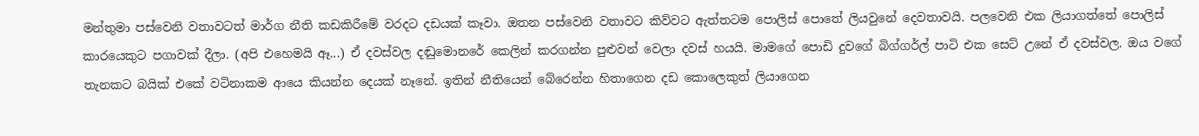මන්තුමා පස්වෙනි වතාවටත් මාර්ග නීති කඩකිරීමේ වරදට දඩයක් කෑවා. ඔතන පස්වෙනි වතාවට කිව්වට ඇත්තටම පොලිස් පොතේ ලියවුනේ දෙවතාවයි. පලවෙනි එක ලියාගත්තේ පොලිස් කාරයෙකුට පගාවක් දීලා. (අපි එහෙමයි ඈ...) ඒ දවස්වල දඬුමොනරේ කෙලින් කරගන්න පුළුවන් වෙලා දවස් හයයි. මාමගේ පොඩි දුවගේ බිග්ගර්ල් පාටි එක සෙට් උනේ ඒ දවස්වල. ඔය වගේ තැනකට බයික් එකේ වටිනාකම ආයෙ කියන්න දෙයක් නෑනේ. ඉතින් නීතියෙන් බේරෙන්න හිතාගෙන දඩ කොලෙකුත් ලියාගෙන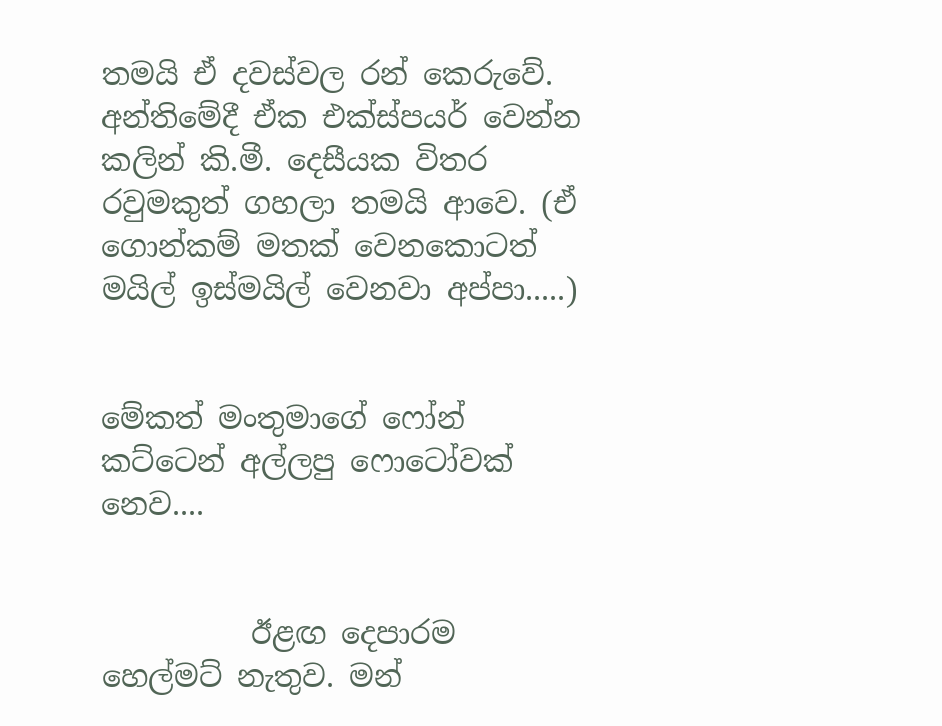තමයි ඒ දවස්වල රන් කෙරුවේ. අන්තිමේදී ඒක එක්ස්පයර් වෙන්න කලින් කි.මී. දෙසීයක විතර රවුමකුත් ගහලා තමයි ආවෙ. (ඒ ගොන්කම් මතක් වෙනකොටත් මයිල් ඉස්මයිල් වෙනවා අප්පා.....)


මේකත් මංතුමාගේ ෆෝන් කට්ටෙන් අල්ලපු ෆොටෝවක් නෙව....


          ඊළඟ දෙපාරම හෙල්මට් නැතුව. මන්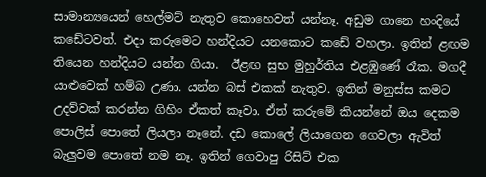සාමාන්‍යයෙන් හෙල්මට් නැතුව කොහෙවත් යන්නෑ. අඩුම ගානෙ හංදියේ කඩේටවත්. එදා කරුමෙට හන්දියට යනකොට කඩේ වහලා. ඉතින් ළඟම තියෙන හන්දියට යන්න ගියා.  ඊළඟ සුභ මුහුර්තිය එළඹුණේ රෑක. මගදී යාළුවෙක් හම්බ උණා. යන්න බස් එකක් නැතුව. ඉතින් මනුස්ස කමට උදව්වක් කරන්න ගිහිං ඒකත් කෑවා. ඒත් කරුමේ කියන්නේ ඔය දෙකම පොලිස් පොතේ ලියලා නෑනේ. දඩ කොලේ ලියාගෙන ගෙවලා ඇවිත් බැලුවම පොතේ නම නෑ. ඉතින් ගෙවාපු රිසිට් එක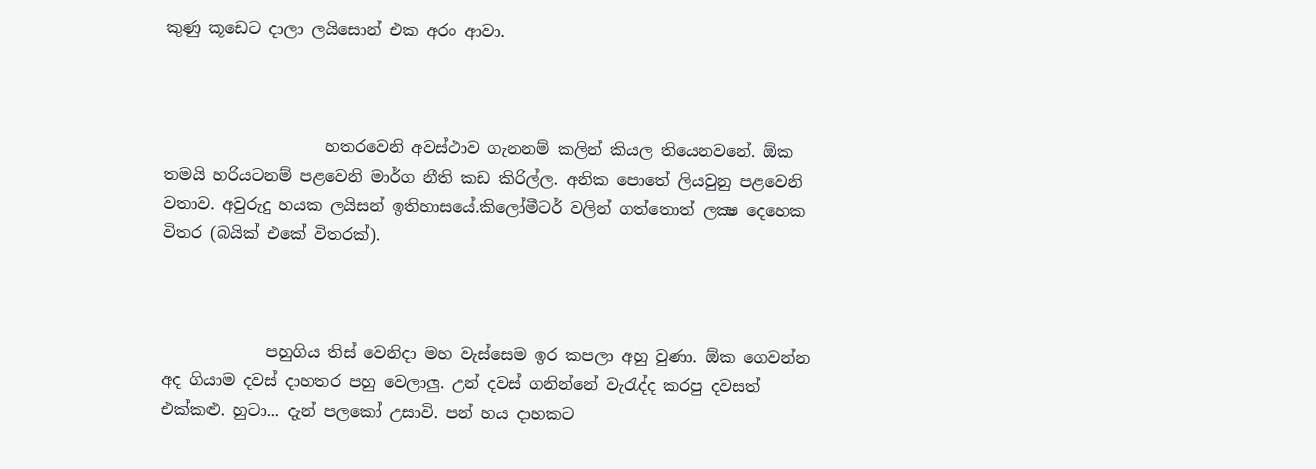කුණු කූඩෙට දාලා ලයිසොන් එක අරං ආවා.



                    හතරවෙනි අවස්ථාව ගැනනම් කලින් කියල තියෙනවනේ. ඕක තමයි හරියටනම් පළවෙනි මාර්ග නීති කඩ කිරිල්ල. අනික පොතේ ලියවුනු පළවෙනි වතාව. අවුරුදු හයක ලයිසන් ඉතිහාසයේ.කිලෝමීටර් වලින් ගත්තොත් ලක්‍ෂ දෙහෙක විතර (බයික් එකේ විතරක්).



             පහුගිය තිස් වෙනිදා මහ වැස්සෙම ඉර කපලා අහු වුණා. ඕක ගෙවන්න අද ගියාම දවස් දාහතර පහු වෙලාලු. උන් දවස් ගනින්නේ වැරැද්ද කරපු දවසත් එක්කළු. හුටා... දැන් පලකෝ උසාවි. පන් හය දාහකට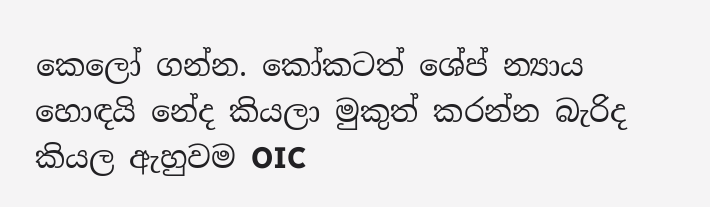කෙලෝ ගන්න. කෝකටත් ශේප් න්‍යාය හොඳයි නේද කියලා මුකුත් කරන්න බැරිද කියල ඇහුවම OIC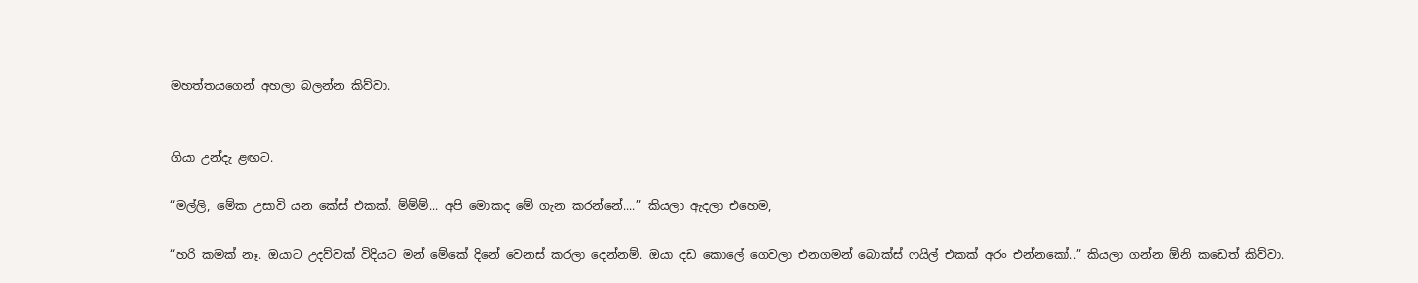මහත්තයගෙන් අහලා බලන්න කිව්වා.


ගියා උන්දැ ළඟට.

“මල්ලි, මේක උසාවි යන කේස් එකක්. ම්ම්ම්... අපි මොකද මේ ගැන කරන්නේ....” කියලා ඇදලා එහෙම,

“හරි කමක් නෑ. ඔයාට උදව්වක් විදියට මන් මේකේ දිනේ වෙනස් කරලා දෙන්නම්. ඔයා දඩ කොලේ ගෙවලා එනගමන් බොක්ස් ෆයිල් එකක් අරං එන්නකෝ..” කියලා ගන්න ඕනි කඩෙත් කිව්වා.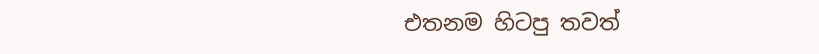එතනම හිටපු තවත්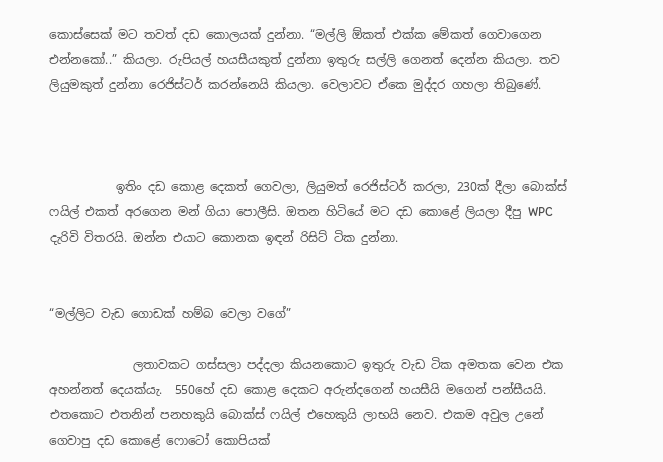කොස්සෙක් මට තවත් දඩ කොලයක් දුන්නා. “මල්ලි ඕකත් එක්ක මේකත් ගෙවාගෙන එන්නකෝ..” කියලා. රුපියල් හයසීයකුත් දුන්නා ඉතුරු සල්ලි ගෙනත් දෙන්න කියලා. තව ලියුමකුත් දුන්නා රෙජිස්ටර් කරන්නෙයි කියලා. වෙලාවට ඒකෙ මුද්දර ගහලා තිබුණේ.



           ඉතිං දඩ කොළ දෙකත් ගෙවලා, ලියුමත් රෙජිස්ටර් කරලා, 230ක් දීලා බොක්ස් ෆයිල් එකත් අරගෙන මන් ගියා පොලීසි. ඔතන හිටියේ මට දඩ කොළේ ලියලා දීපු WPC දැරිවි විතරයි. ඔන්න එයාට කොනක ඉඳන් රිසිට් ටික දුන්නා.


“මල්ලිට වැඩ ගොඩක් හම්බ වෙලා වගේ”

              ලතාවකට ගස්සලා පද්දලා කියනකොට ඉතුරු වැඩ ටික අමතක වෙන එක අහන්නත් දෙයක්යැ.  550හේ දඩ කොළ දෙකට අරුන්දගෙන් හයසීයි මගෙන් පන්සීයයි. එතකොට එතනින් පනහකුයි බොක්ස් ෆයිල් එහෙකුයි ලාභයි නෙව. එකම අවුල උනේ ගෙවාපු දඩ කොළේ ෆොටෝ කොපියක්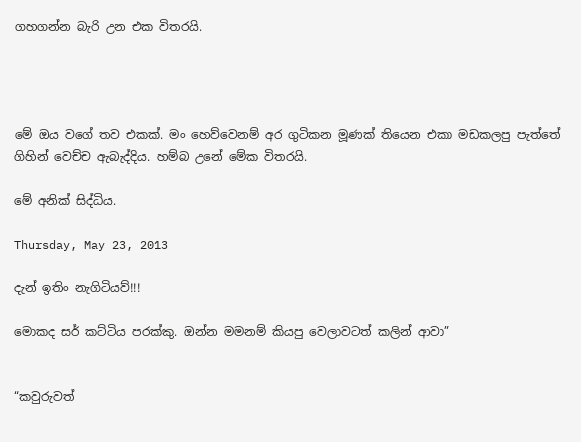ගහගන්න බැරි උන එක විතරයි.




මේ ඔය වගේ තව එකක්. මං හෙව්වෙනම් අර ගුටිකන මූණක් තියෙන එකා මඩකලපු පැත්තේ ගිහින් වෙච්ච ඇබැද්දිය. හම්බ උනේ මේක විතරයි.

මේ අනික් සිද්ධිය.

Thursday, May 23, 2013

දැන් ඉතිං නැගිටියව්!!!

මොකද සර් කට්ටිය පරක්කු. ඔන්න මමනම් කියපු වෙලාවටත් කලින් ආවා”


“කවුරුවත්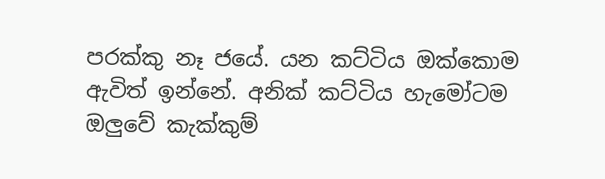පරක්කු නෑ ජයේ. යන කට්ටිය ඔක්කොම ඇවිත් ඉන්නේ. අනික් කට්ටිය හැමෝටම ඔලුවේ කැක්කුම්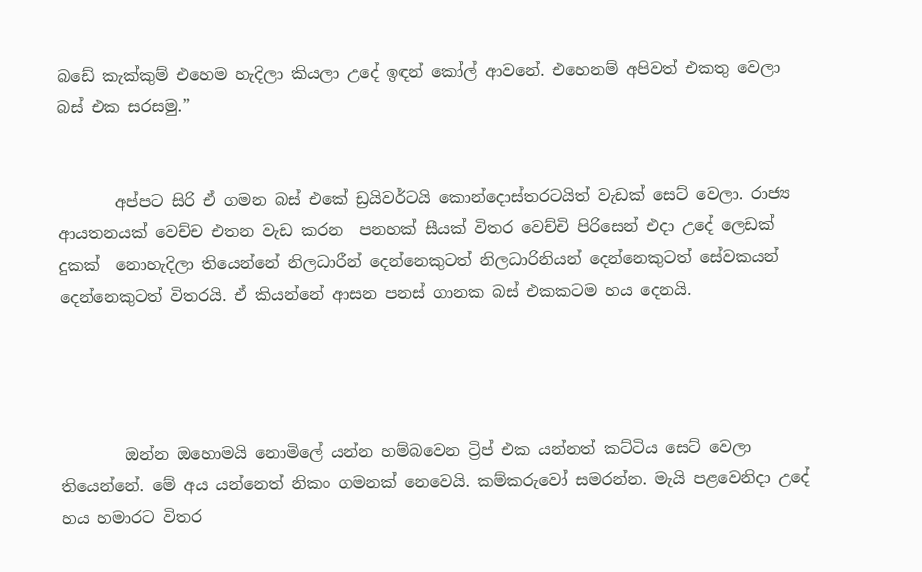බඩේ කැක්කුම් එහෙම හැදිලා කියලා උදේ ඉඳන් කෝල් ආවනේ. එහෙනම් අපිවත් එකතු වෙලා බස් එක සරසමු.”


       අප්පට සිරි ඒ ගමන බස් එකේ ඩ්‍රයිවර්ටයි කොන්දොස්තරටයිත් වැඩක් සෙට් වෙලා. රාජ්‍ය ආයතනයක් වෙච්ච එතන වැඩ කරන  පනහක් සීයක් විතර වෙච්චි පිරිසෙන් එදා උදේ ලෙඩක් දුකක්  නොහැදිලා තියෙන්නේ නිලධාරීන් දෙන්නෙකුටත් නිලධාරිනියන් දෙන්නෙකුටත් සේවකයන් දෙන්නෙකුටත් විතරයි. ඒ කියන්නේ ආසන පනස් ගානක බස් එකකටම හය දෙනයි.




        ඔන්න ඔහොමයි නොමිලේ යන්න හම්බවෙන ට්‍රිප් එක යන්නත් කට්ටිය සෙට් වෙලා තියෙන්නේ. මේ අය යන්නෙත් නිකං ගමනක් නෙවෙයි. කම්කරුවෝ සමරන්න. මැයි පළවෙනිදා උදේ හය හමාරට විතර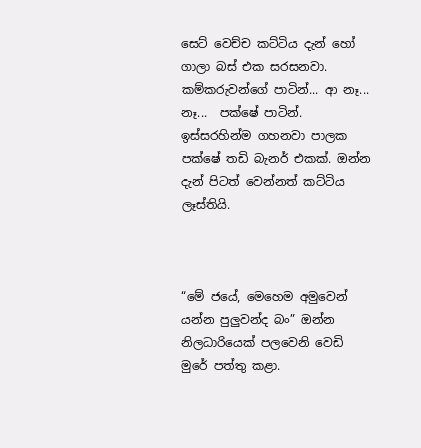සෙට් වෙච්ච කට්ටිය දැන් හෝ ගාලා බස් එක සරසනවා. කම්කරුවන්ගේ පාටින්... ආ නෑ... නෑ...  පක්ෂේ පාටින්. ඉස්සරහින්ම ගහනවා පාලක පක්ෂේ තඩි බැනර් එකක්. ඔන්න දැන් පිටත් වෙන්නත් කට්ටිය ලෑස්තියි.



“මේ ජයේ, මෙහෙම අමුවෙන් යන්න පුලුවන්ද බං” ඔන්න නිලධාරියෙක් පලවෙනි වෙඩි මුරේ පත්තු කළා.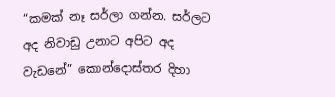“කමක් නෑ සර්ලා ගන්න. සර්ලට අද නිවාඩු උනාට අපිට අද වැඩනේ” කොන්දොස්තර දිහා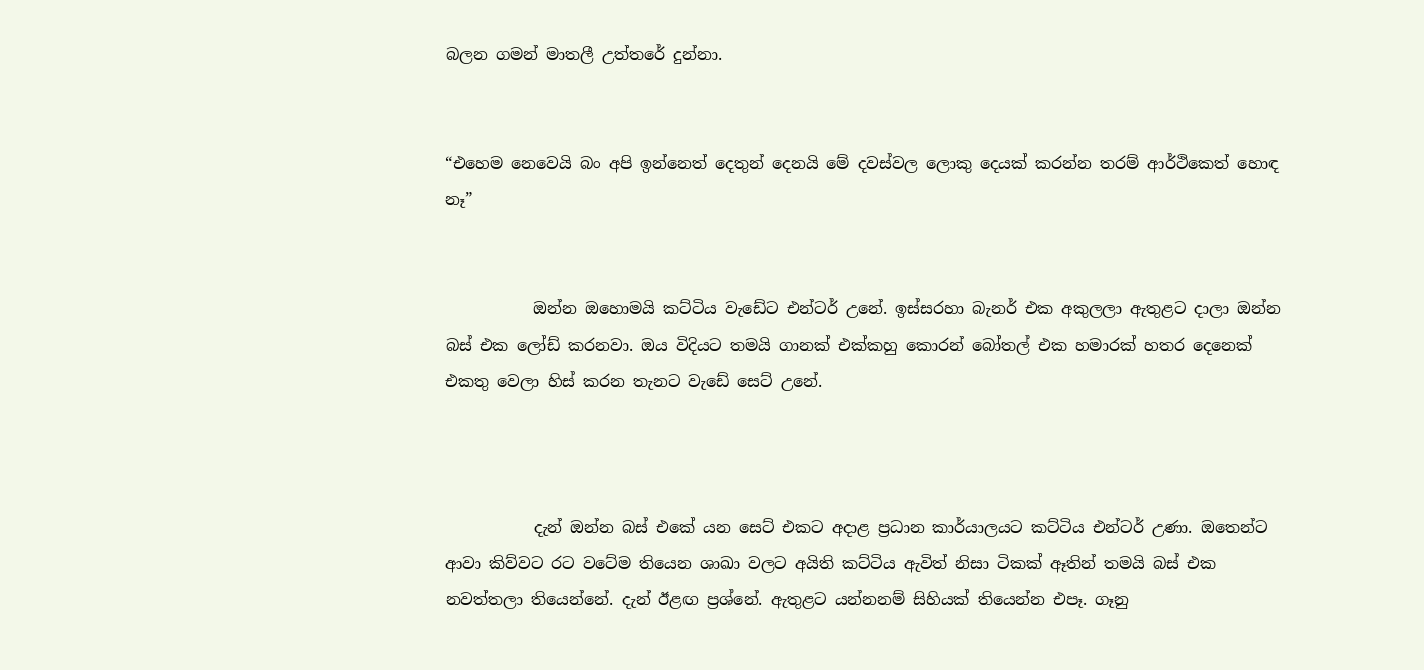බලන ගමන් මාතලී උත්තරේ දුන්නා.


“එහෙම නෙවෙයි බං අපි ඉන්නෙත් දෙතුන් දෙනයි මේ දවස්වල ලොකු දෙයක් කරන්න තරම් ආර්ථිකෙත් හොඳ නෑ”


           ඔන්න ඔහොමයි කට්ටිය වැඩේට එන්ටර් උනේ. ඉස්සරහා බැනර් එක අකුලලා ඇතුළට දාලා ඔන්න බස් එක ලෝඩ් කරනවා. ඔය විදියට තමයි ගානක් එක්කහු කොරන් බෝතල් එක හමාරක් හතර දෙනෙක් එකතු වෙලා හිස් කරන තැනට වැඩේ සෙට් උනේ.



           දැන් ඔන්න බස් එකේ යන සෙට් එකට අදාළ ප්‍රධාන කාර්යාලයට කට්ටිය එන්ටර් උණා. ඔතෙන්ට ආවා කිව්වට රට වටේම තියෙන ශාඛා වලට අයිති කට්ටිය ඇවිත් නිසා ටිකක් ඈතින් තමයි බස් එක නවත්තලා තියෙන්නේ. දැන් ඊළඟ ප්‍රශ්නේ. ඇතුළට යන්නනම් සිහියක් තියෙන්න එපෑ. ගෑනු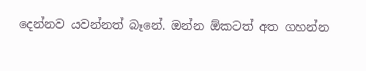දෙන්නව යවන්නත් බෑනේ. ඔන්න ඕකටත් අත ගහන්න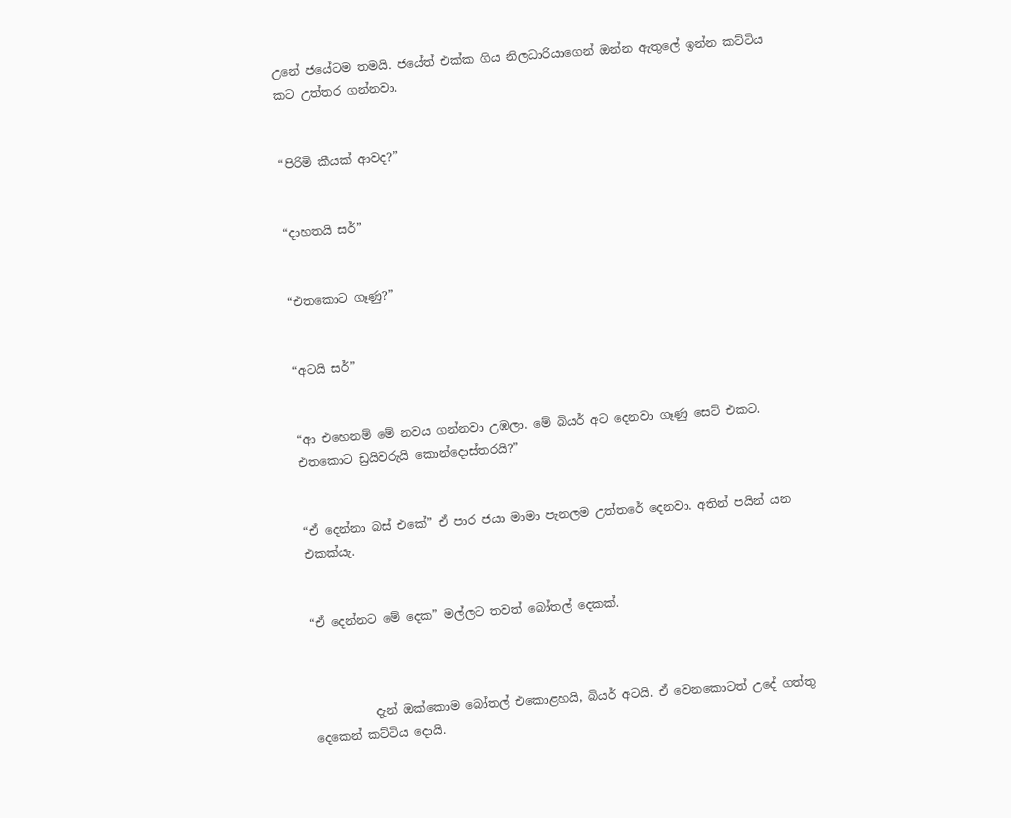උනේ ජයේටම තමයි. ජයේත් එක්ක ගිය නිලධාරියාගෙන් ඔන්න ඇතුලේ ඉන්න කට්ටිය කට උත්තර ගන්නවා.


“පිරිමි කීයක් ආවද?”


“දාහතයි සර්”


“එතකොට ගෑණු?”


“අටයි සර්”


“ආ එහෙනම් මේ නවය ගන්නවා උඹලා. මේ බියර් අට දෙනවා ගෑණු සෙට් එකට. එතකොට ඩ්‍රයිවරුයි කොන්දොස්තරයි?”


“ඒ දෙන්නා බස් එකේ” ඒ පාර ජයා මාමා පැනලම උත්තරේ දෙනවා. අතින් පයින් යන එකක්යැ.


“ඒ දෙන්නට මේ දෙක” මල්ලට තවත් බෝතල් දෙකක්.



          දැන් ඔක්කොම බෝතල් එකොළහයි, බියර් අටයි. ඒ වෙනකොටත් උදේ ගත්තු දෙකෙන් කට්ටිය දොයි.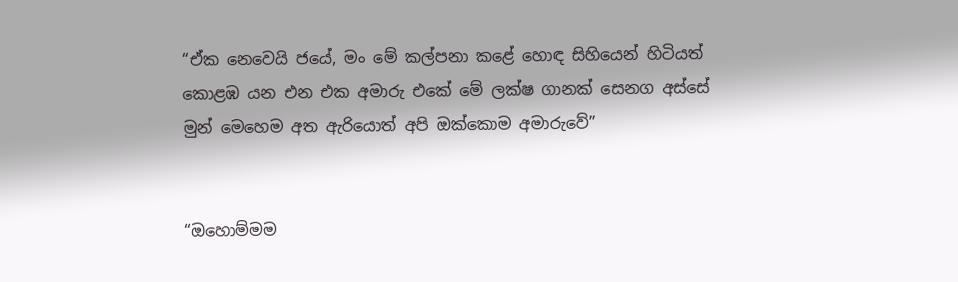“ඒක නෙවෙයි ජයේ, මං මේ කල්පනා කළේ හොඳ සිහියෙන් හිටියත් කොළඹ යන එන එක අමාරු එකේ මේ ලක්ෂ ගානක් සෙනග අස්සේ මුන් මෙහෙම අත ඇරියොත් අපි ඔක්කොම අමාරුවේ”


“ඔහොම්මම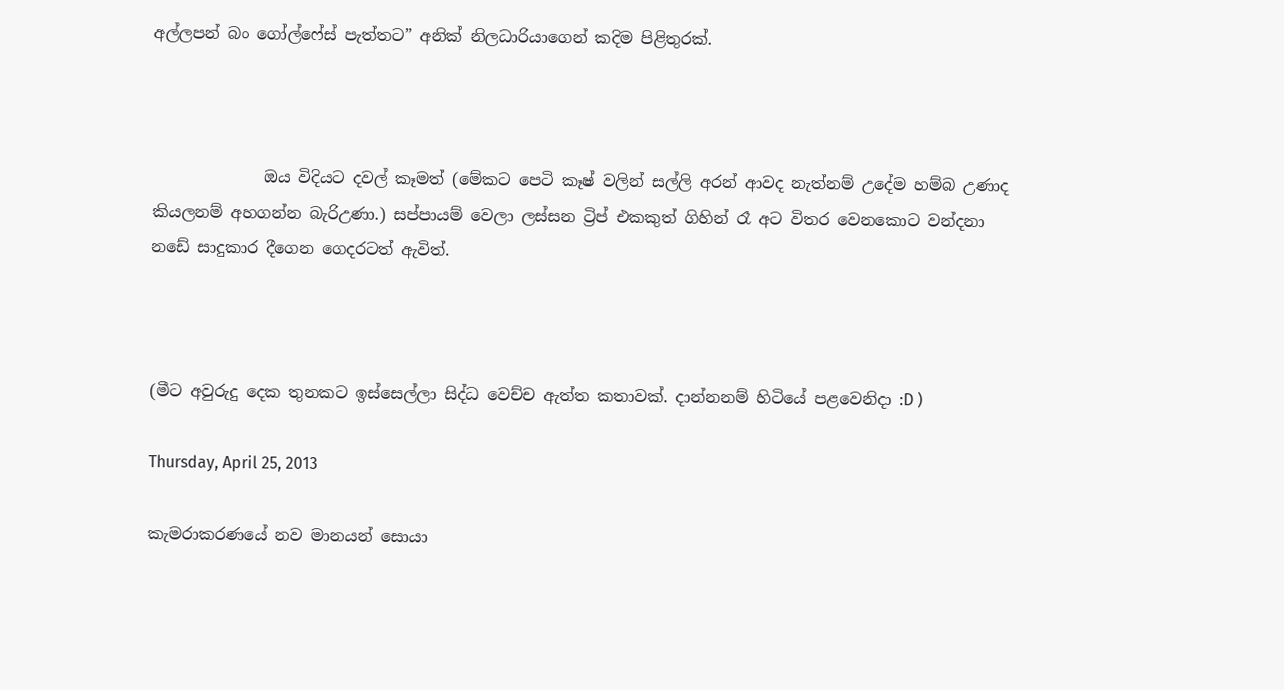අල්ලපන් බං ගෝල්ෆේස් පැත්තට” අනික් නිලධාරියාගෙන් කදිම පිළිතුරක්.



              ඔය විදියට දවල් කෑමත් (මේකට පෙටි කෑෂ් වලින් සල්ලි අරන් ආවද නැත්නම් උදේම හම්බ උණාද කියලනම් අහගන්න බැරිඋණා.) සප්පායම් වෙලා ලස්සන ට්‍රිප් එකකුත් ගිහින් රෑ අට විතර වෙනකොට වන්දනා නඩේ සාදුකාර දීගෙන ගෙදරටත් ඇවිත්.



(මීට අවුරුදු දෙක තුනකට ඉස්සෙල්ලා සිද්ධ වෙච්ච ඇත්ත කතාවක්. දාන්නනම් හිටියේ පළවෙනිදා :D )

Thursday, April 25, 2013

කැමරාකරණයේ නව මානයන් සොයා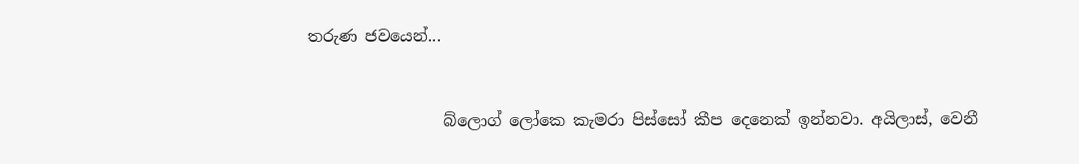තරුණ ජවයෙන්...


                 බ්ලොග් ලෝකෙ කැමරා පිස්සෝ කීප දෙනෙක් ඉන්නවා. අයිලාස්, වෙනී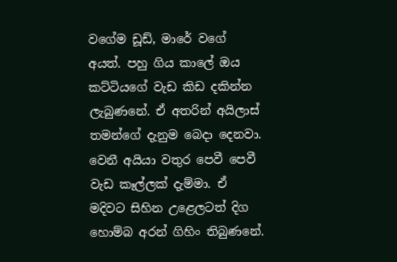වගේම ඩූඩ්, මාරේ වගේ අයත්. පහු ගිය කාලේ ඔය කට්ටියගේ වැඩ කිඩ දකින්න ලැබුණනේ. ඒ අතරින් අයිලාස් තමන්ගේ දැනුම බෙදා දෙනවා. වෙනී අයියා වතුර පෙවී පෙවී වැඩ කෑල්ලක් දැම්මා. ඒ මදිවට සිහින උළෙලටත් දිග හොම්බ අරන් ගිහිං තිබුණනේ.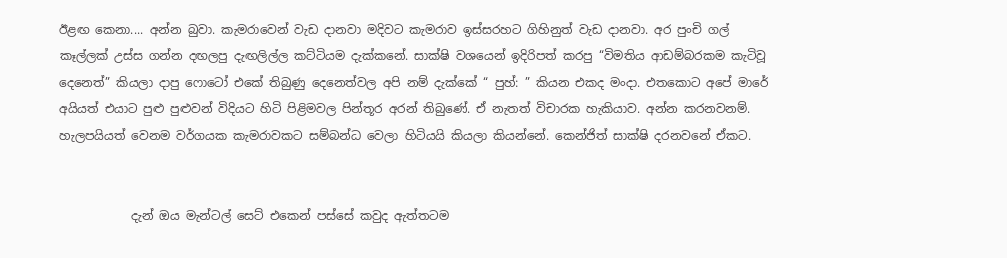ඊළඟ කෙනා.... අන්න බුවා. කැමරාවෙන් වැඩ දානවා මදිවට කැමරාව ඉස්සරහට ගිහිනුත් වැඩ දානවා. අර පුංචි ගල් කෑල්ලක් උස්ස ගන්න දඟලපු දැඟලිල්ල කට්ටියම දැක්කනේ. සාක්ෂි වශයෙන් ඉදිරිපත් කරපු “විමතිය ආඩම්බරකම කැටිවූ දෙනෙත්” කියලා දාපු ෆොටෝ එකේ තිබුණු දෙනෙත්වල අපි නම් දැක්කේ “ පුහ්: ” කියන එකද මංදා. එතකොට අපේ මාරේ අයියත් එයාට පුළු පුළුවන් විදියට හිටි පිළිමවල පින්තූර අරන් තිබුණේ. ඒ නැතත් විචාරක හැකියාව. අන්න කරනවනම්. හැලපයියත් වෙනම වර්ගයක කැමරාවකට සම්බන්ධ වෙලා හිටියයි කියලා කියන්නේ. කෙන්ජිත් සාක්ෂි දරනවනේ ඒකට.


            දැන් ඔය මැන්ටල් සෙට් එකෙන් පස්සේ කවුද ඇත්තටම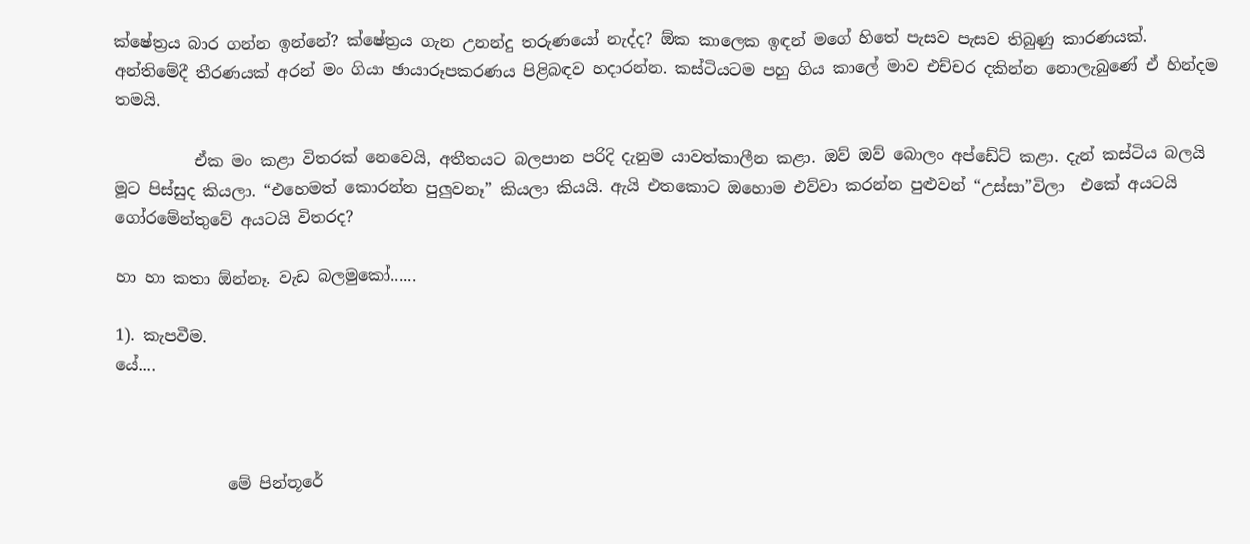ක්ෂේත්‍රය බාර ගන්න ඉන්නේ? ක්ෂේත්‍රය ගැන උනන්දු තරුණයෝ නැද්ද? ඕක කාලෙක ඉඳන් මගේ හිතේ පැසව පැසව තිබුණු කාරණයක්. අන්තිමේදී තීරණයක් අරන් මං ගියා ඡායාරූපකරණය පිළිබඳව හදාරන්න. කස්ටියටම පහු ගිය කාලේ මාව එච්චර දකින්න නොලැබුණේ ඒ හින්දම තමයි.

          ඒක මං කළා විතරක් නෙවෙයි, අතීතයට බලපාන පරිදි දැනුම යාවත්කාලීන කළා. ඔව් ඔව් බොලං අප්ඩේට් කළා. දැන් කස්ටිය බලයි මූට පිස්සුද කියලා. “එහෙමත් කොරන්න පුලුවනෑ” කියලා කියයි. ඇයි එතකොට ඔහොම එව්වා කරන්න පුළුවන් “උස්සා”විලා  එකේ අයටයි ගෝරමේන්තුවේ අයටයි විතරද?

හා හා කතා ඕන්නෑ. වැඩ බලමුකෝ......

1). කැපවීම.
යේ....



              මේ පින්තූරේ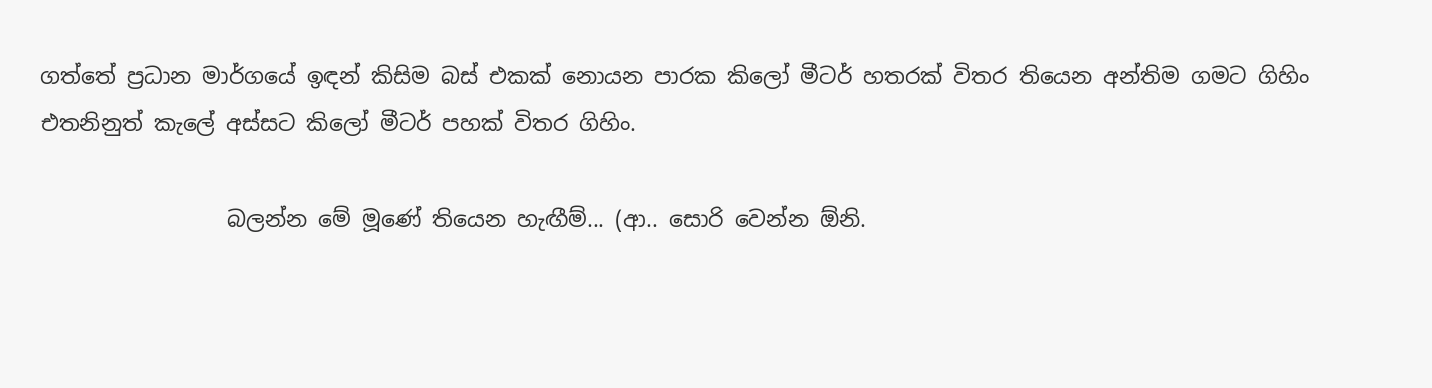ගත්තේ ප්‍රධාන මාර්ගයේ ඉඳන් කිසිම බස් එකක් නොයන පාරක කිලෝ මීටර් හතරක් විතර තියෙන අන්තිම ගමට ගිහිං එතනිනුත් කැලේ අස්සට කිලෝ මීටර් පහක් විතර ගිහිං.

                 බලන්න මේ මූණේ තියෙන හැඟීම්... (ආ.. සොරි වෙන්න ඕනි.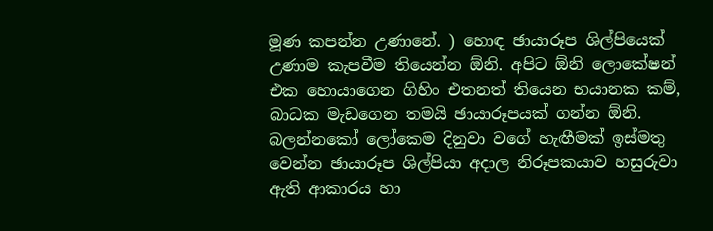මූණ කපන්න උණානේ. ) හොඳ ඡායාරූප ශිල්පියෙක් උණාම කැපවීම තියෙන්න ඕනි. අපිට ඕනි ලොකේෂන් එක හොයාගෙන ගිහිං එතනත් තියෙන භයානක කම්, බාධක මැඩගෙන තමයි ඡායාරූපයක් ගන්න ඕනි. බලන්නකෝ ලෝකෙම දිනුවා වගේ හැඟීමක් ඉස්මතු වෙන්න ඡායාරූප ශිල්පියා අදාල නිරූපකයාව හසුරුවා ඇති ආකාරය හා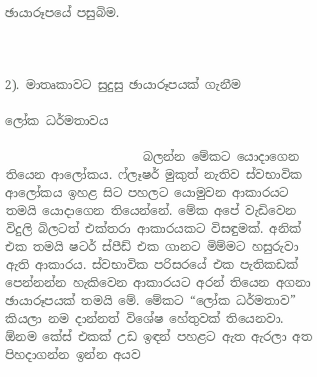ඡායාරූපයේ පසුබිම.



2). මාතෘකාවට සුදුසු ඡායාරූපයක් ගැනීම

ලෝක ධර්මතාවය

                       බලන්න මේකට යොදාගෙන තියෙන ආලෝකය. ෆ්ලෑෂර් මුකුත් නැතිව ස්වභාවික ආලෝකය ඉහළ සිට පහලට යොමුවන ආකාරයට තමයි යොදාගෙන තියෙන්නේ. මේක අපේ වැඩිවෙන විදුලි බිලටත් එක්තරා ආකාරයකට විසඳුමක්. අනික් එක තමයි ෂටර් ස්පීඩ් එක ගානට මිම්මට හසුරුවා ඇති ආකාරය. ස්වභාවික පරිසරයේ එක පැතිකඩක් පෙන්නන්න හැකිවෙන ආකාරයට අරන් තියෙන අගනා ඡායාරූපයක් තමයි මේ. මේකට “ලෝක ධර්මතාව” කියලා නම දාන්නත් විශේෂ හේතුවක් තියෙනවා. ඕනම කේස් එකක් උඩ ඉඳන් පහළට ඇත ඇරලා අත පිහදාගන්න ඉන්න අයව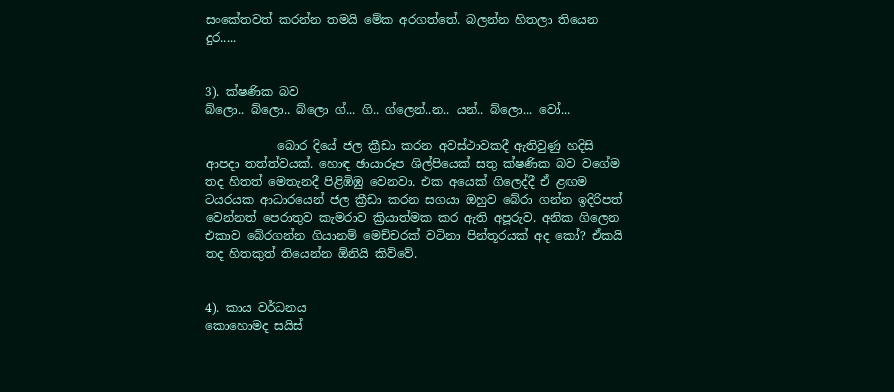සංකේතවත් කරන්න තමයි මේක අරගත්තේ. බලන්න හිතලා තියෙන දුර.....


3). ක්ෂණික බව
බ්ලො.. බ්ලො.. බ්ලො ග්... ගි.. ග්ලෙන්..න.. යන්.. බ්ලො... වෝ...

            බොර දියේ ජල ක්‍රීඩා කරන අවස්ථාවකදී ඇතිවුණු හදිසි ආපදා තත්ත්වයක්. හොඳ ඡායාරූප ශිල්පියෙක් සතු ක්ෂණික බව වගේම තද හිතත් මෙතැනදී පිළිඹිඹු වෙනවා. එක අයෙක් ගිලෙද්දී ඒ ළඟම ටයරයක ආධාරයෙන් ජල ක්‍රීඩා කරන සගයා ඔහුව බේරා ගන්න ඉදිරිපත් වෙන්නත් පෙරාතුව කැමරාව ක්‍රියාත්මක කර ඇති අපූරුව. අනික ගිලෙන එකාව බේරගන්න ගියානම් මෙච්චරක් වටිනා පින්තූරයක් අද කෝ? ඒකයි තද හිතකුත් තියෙන්න ඕනියි කිව්වේ.


4). කාය වර්ධනය
කොහොමද සයිස්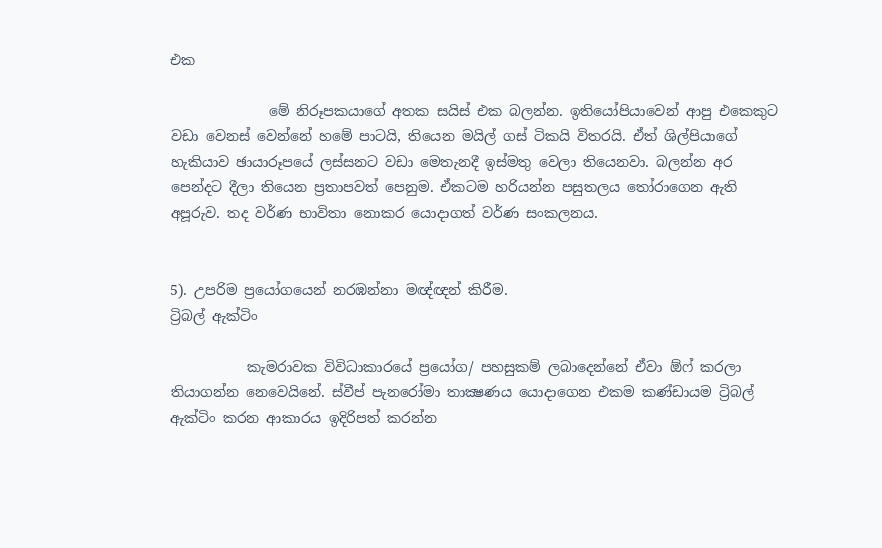එක

              මේ නිරූපකයාගේ අතක සයිස් එක බලන්න. ඉතියෝපියාවෙන් ආපු එකෙකුට වඩා වෙනස් වෙන්නේ හමේ පාටයි, තියෙන මයිල් ගස් ටිකයි විතරයි. ඒත් ශිල්පියාගේ හැකියාව ඡායාරූපයේ ලස්සනට වඩා මෙතැනදී ඉස්මතු වෙලා තියෙනවා. බලන්න අර පෙන්දට දීලා තියෙන ප්‍රතාපවත් පෙනුම. ඒකටම හරියන්න පසුතලය තෝරාගෙන ඇති අපූරුව. තද වර්ණ භාවිතා නොකර යොදාගත් වර්ණ සංකලනය.


5). උපරිම ප්‍රයෝගයෙන් නරඹන්නා මඥ්ඥන් කිරීම.
ට්‍රිබල් ඇක්ටිං

           කැමරාවක විවිධාකාරයේ ප්‍රයෝග/ පහසුකම් ලබාදෙන්නේ ඒවා ඕෆ් කරලා තියාගන්න නෙවෙයිනේ. ස්වීප් පැනරෝමා තාක්‍ෂණය යොදාගෙන එකම කණ්ඩායම ට්‍රිබල් ඇක්ටිං කරන ආකාරය ඉදිරිපත් කරන්න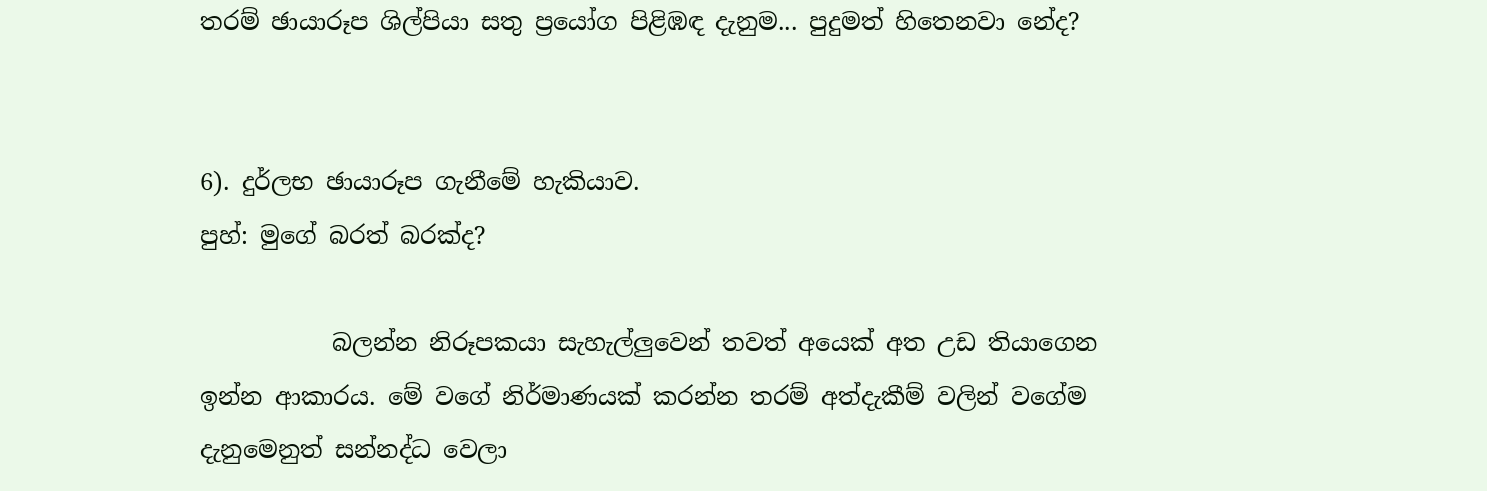තරම් ඡායාරූප ශිල්පියා සතු ප්‍රයෝග පිළිඹඳ දැනුම... පුදුමත් හිතෙනවා නේද?


6). දුර්ලභ ඡායාරූප ගැනීමේ හැකියාව.
පුහ්: මුගේ බරත් බරක්ද?

           බලන්න නිරූපකයා සැහැල්ලුවෙන් තවත් අයෙක් අත උඩ තියාගෙන ඉන්න ආකාරය. මේ වගේ නිර්මාණයක් කරන්න තරම් අත්දැකීම් වලින් වගේම දැනුමෙනුත් සන්නද්ධ වෙලා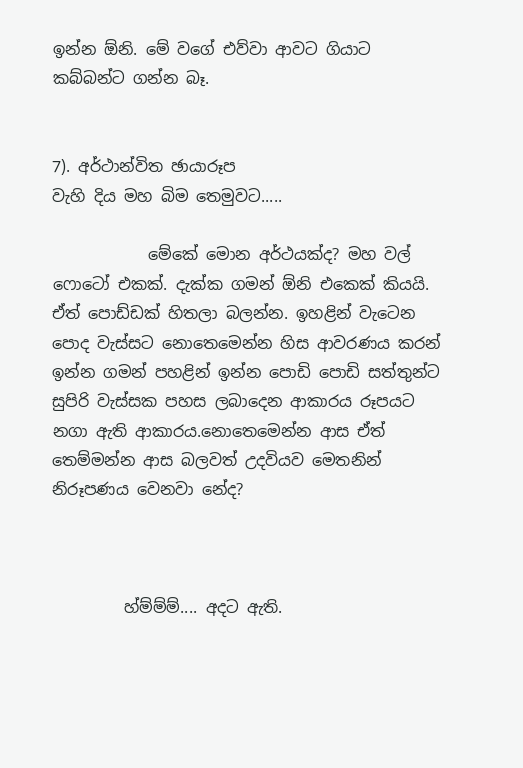ඉන්න ඕනි. මේ වගේ එව්වා ආවට ගියාට කබ්බන්ට ගන්න බෑ.


7). අර්ථාන්විත ඡායාරූප
වැහි දිය මහ බිම තෙමුවට.....

            මේකේ මොන අර්ථයක්ද? මහ වල් ෆොටෝ එකක්. දැක්ක ගමන් ඕනි එකෙක් කියයි. ඒත් පොඩ්ඩක් හිතලා බලන්න. ඉහළින් වැටෙන පොද වැස්සට නොතෙමෙන්න හිස ආවරණය කරන් ඉන්න ගමන් පහළින් ඉන්න පොඩි පොඩි සත්තුන්ට සුපිරි වැස්සක පහස ලබාදෙන ආකාරය රූපයට නගා ඇති ආකාරය.නොතෙමෙන්න ආස ඒත් තෙම්මන්න ආස බලවත් උදවියව මෙතනින් නිරූපණය වෙනවා නේද?



         හ්ම්ම්ම්.... අදට ඇති.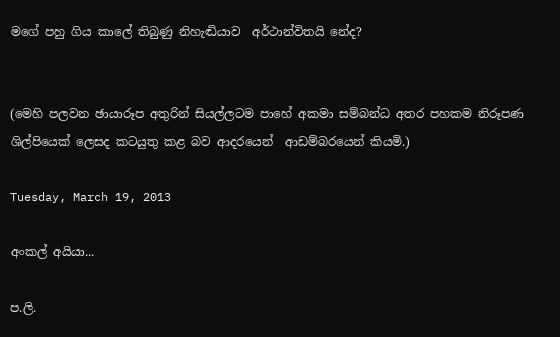මගේ පහු ගිය කාලේ තිබුණු නිහැඬියාව  අර්ථාන්විතයි නේද?


(මෙහි පලවන ඡායාරූප අතුරින් සියල්ලටම පාහේ අකමා සම්බන්ධ අතර පහකම නිරූපණ ශිල්පියෙක් ලෙසද කටයුතු කළ බව ආදරයෙන්  ආඩම්බරයෙන් කියමි.)

Tuesday, March 19, 2013

අංකල් අයියා...

ප.ලි.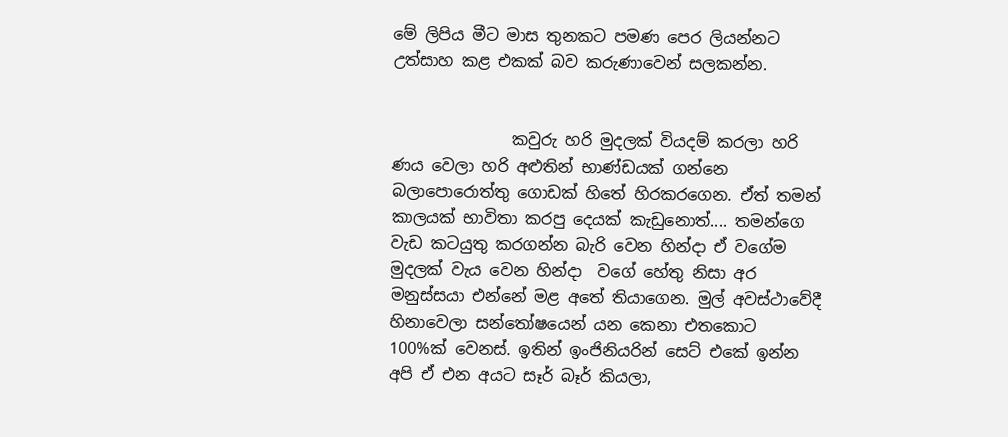මේ ලිපිය මීට මාස තුනකට පමණ පෙර ලියන්නට උත්සාහ කළ එකක් බව කරුණාවෙන් සලකන්න.


               කවුරු හරි මුදලක් වියදම් කරලා හරි ණය වෙලා හරි අළුතින් භාණ්ඩයක් ගන්නෙ බලාපොරොත්තු ගොඩක් හිතේ හිරකරගෙන. ඒත් තමන් කාලයක් භාවිතා කරපු දෙයක් කැඩුනොත්.... තමන්ගෙ වැඩ කටයුතු කරගන්න බැරි වෙන හින්දා ඒ වගේම  මුදලක් වැය වෙන හින්දා  වගේ හේතු නිසා අර මනුස්සයා එන්නේ මළ අතේ තියාගෙන. මුල් අවස්ථාවේදී හිනාවෙලා සන්තෝෂයෙන් යන කෙනා එතකොට 100%ක් වෙනස්. ඉතින් ඉංජිනියරින් සෙට් එකේ ඉන්න අපි ඒ එන අයට සෑර් බෑර් කියලා,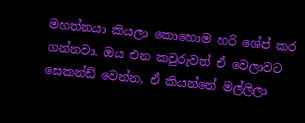මහත්තයා කියලා කොහොම හරි ශේප් කර ගන්නවා. ඔය එන කවුරුවත් ඒ වෙලාවට සෙකන්ඩ් වෙන්න, ඒ කියන්නේ මල්ලිලා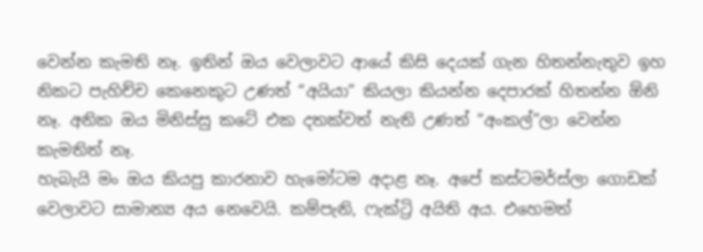වෙන්න කැමති නෑ. ඉතින් ඔය වෙලාවට ආයේ කිසි දෙයක් ගැන හිතන්නැතුව ඉහ නිකට පැහිච්ච කෙනෙකුට උණත් “අයියා” කියලා කියන්න දෙපාරක් හිතන්න ඕනි නෑ. අනික ඔය මිනිස්සු කටේ එක දතක්වත් නැති උණත් “අංකල්”ලා වෙන්න කැමතිත් නෑ.
හැබැයි මං ඔය කියපු කාරනාව හැමෝටම අදාළ නෑ. අපේ කස්ටමර්ස්ලා ගොඩක් වෙලාවට සාමාන්‍ය අය නෙවෙයි. කම්පැනි, ෆැක්ට්‍රි අයිති අය. එහෙමත්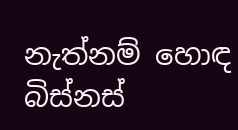නැත්නම් හොඳ බිස්නස්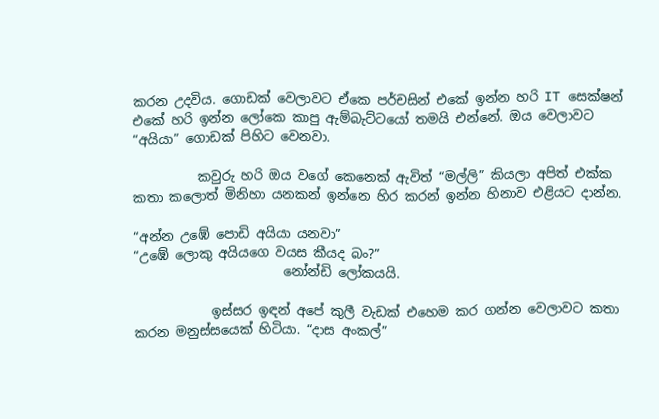කරන උදවිය. ගොඩක් වෙලාවට ඒකෙ පර්චසින් එකේ ඉන්න හරි IT සෙක්ෂන් එකේ හරි ඉන්න ලෝකෙ කාපු ඇම්බැට්ටයෝ තමයි එන්නේ. ඔය වෙලාවට “අයියා” ගොඩක් පිහිට වෙනවා.

          කවුරු හරි ඔය වගේ කෙනෙක් ඇවිත් “මල්ලි” කියලා අපිත් එක්ක කතා කලොත් මිනිහා යනකන් ඉන්නෙ හිර කරන් ඉන්න හිනාව එළියට දාන්න.

“අන්න උඹේ පොඩි අයියා යනවා”
“උඹේ ලොකු අයියගෙ වයස කීයද බං?”
                       නෝන්ඩි ලෝකයයි.

            ඉස්සර ඉඳන් අපේ කුලී වැඩක් එහෙම කර ගන්න වෙලාවට කතා කරන මනුස්සයෙක් හිටියා. “දාස අංකල්”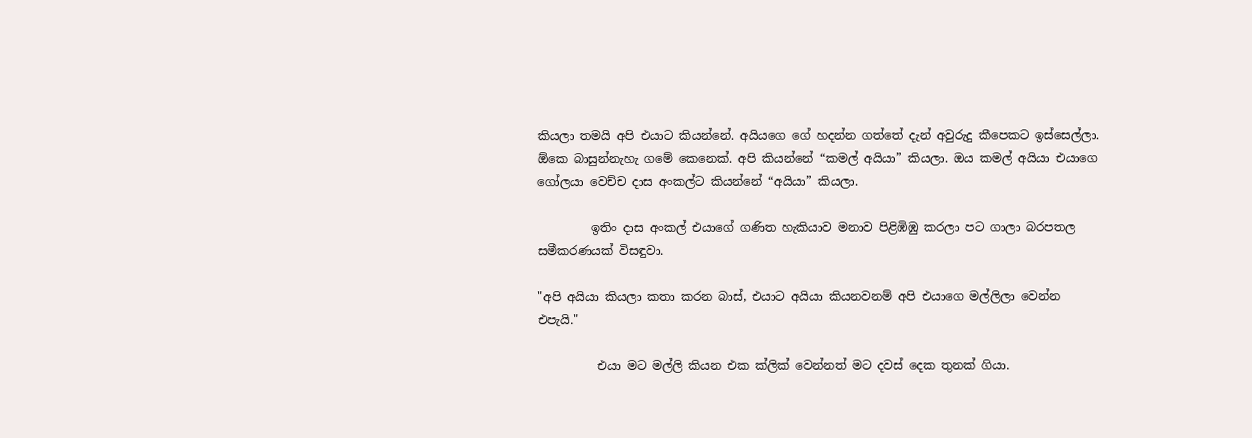කියලා තමයි අපි එයාට කියන්නේ. අයියගෙ ගේ හදන්න ගත්තේ දැන් අවුරුදු කීපෙකට ඉස්සෙල්ලා. ඕකෙ බාසුන්නැහැ ගමේ කෙනෙක්. අපි කියන්නේ “කමල් අයියා” කියලා. ඔය කමල් අයියා එයාගෙ ගෝලයා වෙච්ච දාස අංකල්ට කියන්නේ “අයියා” කියලා.

         ඉතිං දාස අංකල් එයාගේ ගණිත හැකියාව මනාව පිළිඹිඹු කරලා පට ගාලා බරපතල සමීකරණයක් විසඳුවා.

"අපි අයියා කියලා කතා කරන බාස්, එයාට අයියා කියනවනම් අපි එයාගෙ මල්ලිලා වෙන්න එපැයි."

          එයා මට මල්ලි කියන එක ක්ලික් වෙන්නත් මට දවස් දෙක තුනක් ගියා.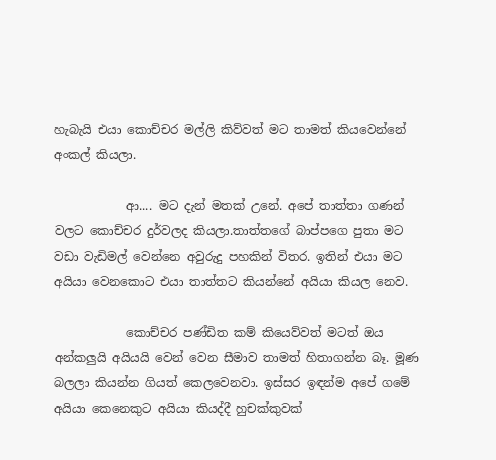හැබැයි එයා කොච්චර මල්ලි කිව්වත් මට තාමත් කියවෙන්නේ අංකල් කියලා.

            ආ.... මට දැන් මතක් උනේ. අපේ තාත්තා ගණන් වලට කොච්චර දුර්වලද කියලා.තාත්තගේ බාප්පගෙ පුතා මට වඩා වැඩිමල් වෙන්නෙ අවුරුදු පහකින් විතර. ඉතින් එයා මට අයියා වෙනකොට එයා තාත්තට කියන්නේ අයියා කියල නෙව.

            කොච්චර පණ්ඩිත කම් කියෙව්වත් මටත් ඔය අන්කලුයි අයියයි වෙන් වෙන සීමාව තාමත් හිතාගන්න බෑ. මූණ බලලා කියන්න ගියත් කෙලවෙනවා. ඉස්සර ඉඳන්ම අපේ ගමේ අයියා කෙනෙකුට අයියා කියද්දී හුචක්කුවක්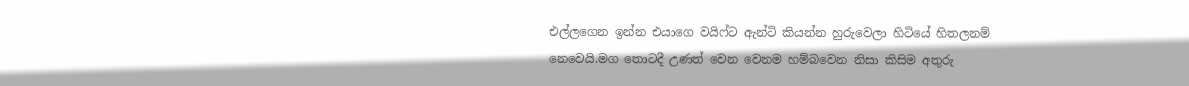එල්ලගෙන ඉන්න එයාගෙ වයිෆ්ට ඇන්ටි කියන්න හුරුවෙලා හිටියේ හිතලනම් නෙවෙයි.මග තොටදී උණත් වෙන වෙනම හම්බවෙන නිසා කිසිම අතුරු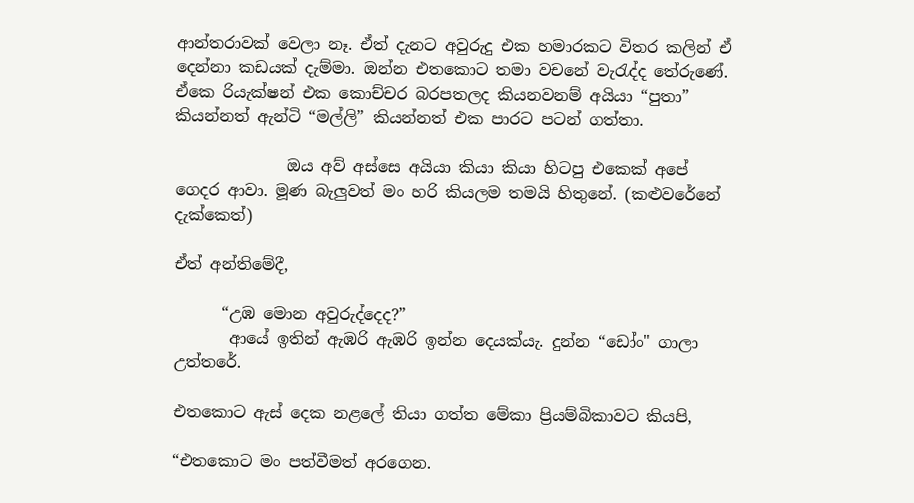ආන්තරාවක් වෙලා නෑ. ඒත් දැනට අවුරුදු එක හමාරකට විතර කලින් ඒ දෙන්නා කඩයක් දැම්මා. ඔන්න එතකොට තමා වචනේ වැරැද්ද තේරුණේ. ඒකෙ රියැක්ෂන් එක කොච්චර බරපතලද කියනවනම් අයියා “පුතා” කියන්නත් ඇන්ටි “මල්ලි” කියන්නත් එක පාරට පටන් ගත්තා.

              ඔය අව් අස්සෙ අයියා කියා කියා හිටපු එකෙක් අපේ ගෙදර ආවා. මූණ බැලුවත් මං හරි කියලම තමයි හිතුනේ. (කළුවරේනේ දැක්කෙත්)

ඒත් අන්තිමේදී,

      “උඹ මොන අවුරුද්දෙද?”
       ආයේ ඉතින් ඇඹරි ඇඹරි ඉන්න දෙයක්යැ. දුන්න “ඩෝං" ගාලා උත්තරේ.

එතකොට ඇස් දෙක නළලේ තියා ගත්ත මේකා ප්‍රියම්බිකාවට කියපි,

“එතකොට මං පත්වීමත් අරගෙන.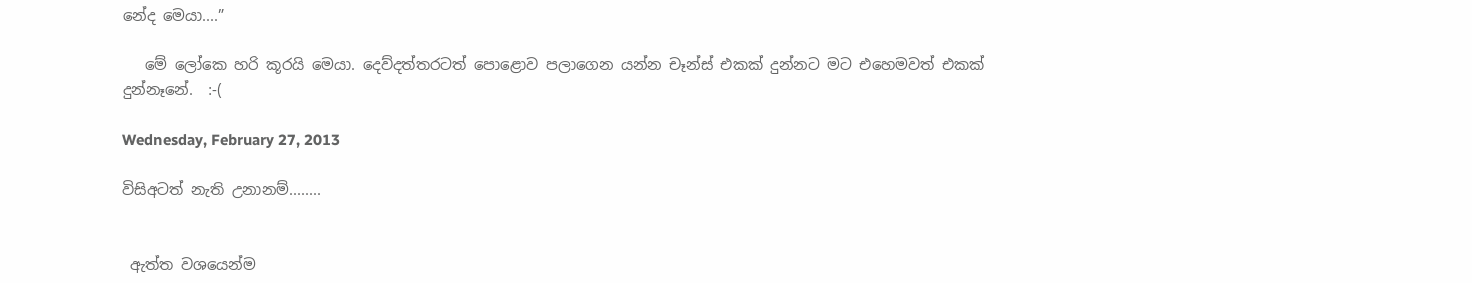නේද මෙයා....”

   මේ ලෝකෙ හරි කූරයි මෙයා. දෙව්දත්තරටත් පොළොව පලාගෙන යන්න චෑන්ස් එකක් දුන්නට මට එහෙමවත් එකක් දුන්නෑනේ.  :-(

Wednesday, February 27, 2013

විසිඅටත් නැති උනානම්........


 ඇත්ත වශයෙන්ම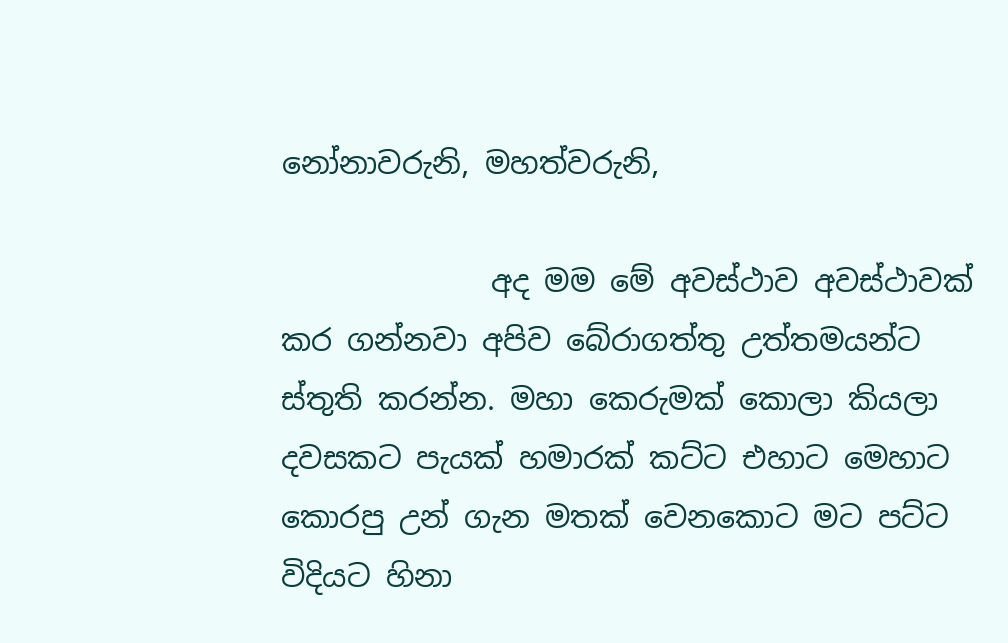නෝනාවරුනි, මහත්වරුනි,

              අද මම මේ අවස්ථාව අවස්ථාවක් කර ගන්නවා අපිව බේරාගත්තු උත්තමයන්ට ස්තුති කරන්න. මහා කෙරුමක් කොලා කියලා දවසකට පැයක් හමාරක් කට්ට එහාට මෙහාට කොරපු උන් ගැන මතක් වෙනකොට මට පට්ට විදියට හිනා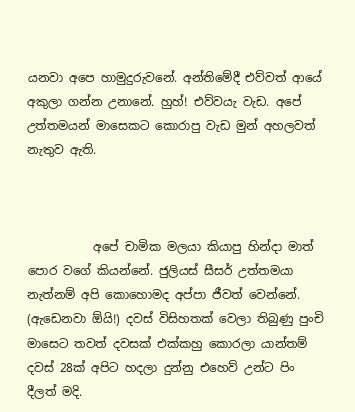යනවා අපෙ හාමුදුරුවනේ. අන්තිමේදී එව්වත් ආයේ අකුලා ගන්න උනානේ. හුහ්! එව්වයැ වැඩ. අපේ උත්තමයන් මාසෙකට කොරාපු වැඩ මුන් අහලවත් නැතුව ඇති.



           අපේ චාමික මලයා කියාපු හින්දා මාත් පොර වගේ කියන්නේ. ජුලියස් සීසර් උත්තමයා නැත්නම් අපි කොහොමද අප්පා ජීවත් වෙන්නේ. (ඇඩෙනවා ඕයි!) දවස් විසිහතක් වෙලා තිබුණු පුංචි මාසෙට තවත් දවසක් එක්කහු කොරලා යාන්තම් දවස් 28ක් අපිට හදලා දුන්නු එහෙව් උන්ට පිං දීලත් මදි.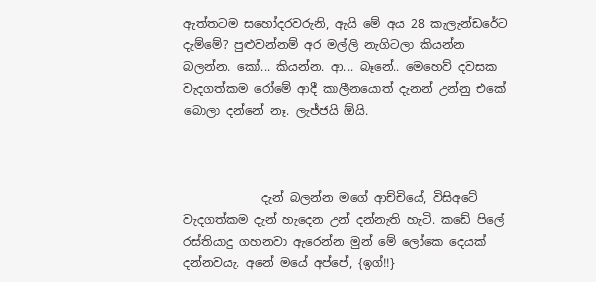ඇත්තටම සහෝදරවරුනි, ඇයි මේ අය 28 කැලැන්ඩරේට දැම්මේ? පුළුවන්නම් අර මල්ලි නැගිටලා කියන්න බලන්න. කෝ... කියන්න. ආ... බෑනේ.. මෙහෙව් දවසක වැදගත්කම රෝමේ ආදී කාලීනයොත් දැනන් උන්නු එකේ බොලා දන්නේ නෑ. ලැජ්ජයි ඕයි.



             දැන් බලන්න මගේ ආච්චියේ, විසිඅටේ වැදගත්කම දැන් හැදෙන උන් දන්නැති හැටි. කඩේ පිලේ රස්තියාදු ගහනවා ඇරෙන්න මුන් මේ ලෝකෙ දෙයක් දන්නවයැ. අනේ මයේ අප්පේ, {ඉග්!!}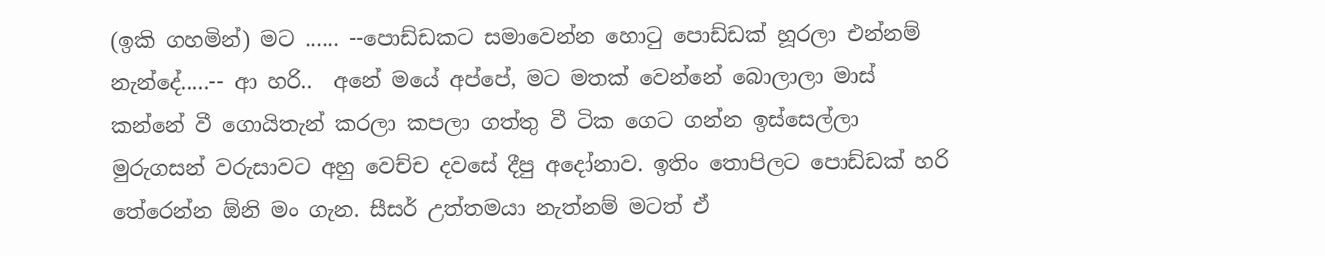(ඉකි ගහමින්) මට ...... --පොඩ්ඩකට සමාවෙන්න හොටු පොඩ්ඩක් හූරලා එන්නම් නැන්දේ.....-- ආ හරි..  අනේ මයේ අප්පේ, මට මතක් වෙන්නේ බොලාලා මාස් කන්නේ වී ගොයිතැන් කරලා කපලා ගත්තු වී ටික ගෙට ගන්න ඉස්සෙල්ලා මුරුගසන් වරුසාවට අහු වෙච්ච දවසේ දීපු අදෝනාව. ඉතිං තොපිලට පොඩ්ඩක් හරි තේරෙන්න ඕනි මං ගැන. සීසර් උත්තමයා නැත්නම් මටත් ඒ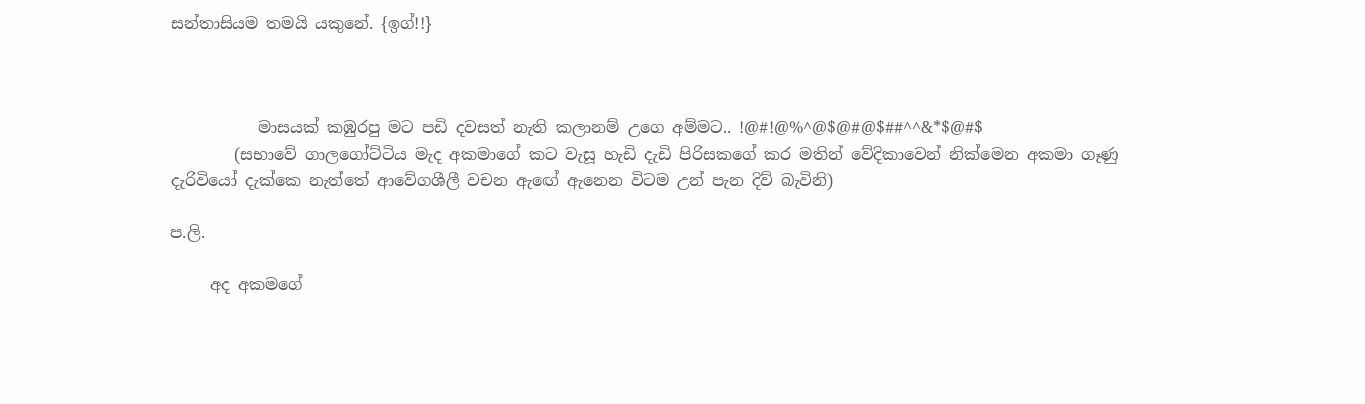සන්තාසියම තමයි යකුනේ. {ඉග්!!}



           මාසයක් කඹුරපු මට පඩි දවසත් නැති කලානම් උගෙ අම්මට.. !@#!@%^@$@#@$##^^&*$@#$
        (සභාවේ ගාලගෝට්ටිය මැද අකමාගේ කට වැසූ හැඩි දැඩි පිරිසකගේ කර මතින් වේදිකාවෙන් නික්මෙන අකමා ගෑණු දැරිවියෝ දැක්කෙ නැත්තේ ආවේගශීලී වචන ඇඟේ ඇනෙන විටම උන් පැන දිව් බැවිනි)

ප.ලි.

     අද අකමගේ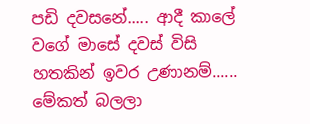පඩි දවසනේ..... ආදී කාලේ වගේ මාසේ දවස් විසි හතකින් ඉවර උණානම්......
මේකත් බලලා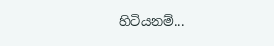හිටියනම්...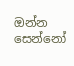ඔන්න සෙන්නෝ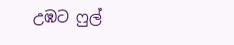උඹට ෆුල්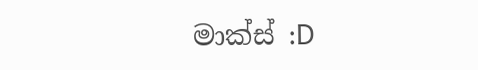මාක්ස් :D